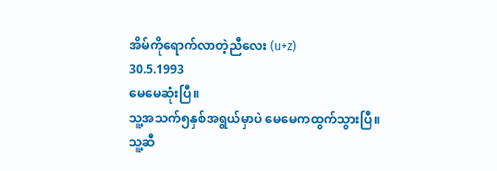အိမ်ကိုရောက်လာတဲ့ညီလေး (u+z)
30.5.1993
မေမေဆုံးပြီ။
သူ့အသက်၅နှစ်အရွယ်မှာပဲ မေမေကထွက်သွားပြီ။
သူ့ဆီ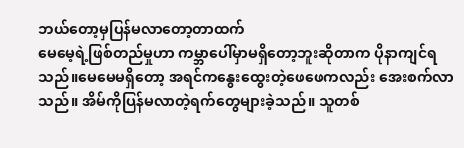ဘယ်တော့မှပြန်မလာတော့တာထက်
မေမေ့ရဲ့ဖြစ်တည်မှုဟာ ကမ္ဘာပေါ်မှာမရှိတော့ဘူးဆိုတာက ပိုနာကျင်ရသည်။မေမေမရှိတော့ အရင်ကနွေးထွေးတဲ့ဖေဖေကလည်း အေးစက်လာသည်။ အိမ်ကိုပြန်မလာတဲ့ရက်တွေများခဲ့သည်။ သူတစ်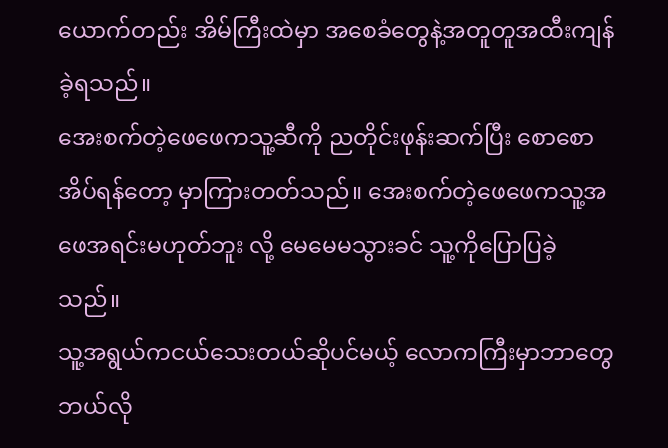ယောက်တည်း အိမ်ကြီးထဲမှာ အစေခံတွေနဲ့အတူတူအထီးကျန်ခဲ့ရသည်။
အေးစက်တဲ့ဖေဖေကသူ့ဆီကို ညတိုင်းဖုန်းဆက်ပြီး စောစောအိပ်ရန်တော့ မှာကြားတတ်သည်။ အေးစက်တဲ့ဖေဖေကသူ့အဖေအရင်းမဟုတ်ဘူး လို့ မေမေမသွားခင် သူ့ကိုပြောပြခဲ့သည်။
သူ့အရွယ်ကငယ်သေးတယ်ဆိုပင်မယ့် လောကကြီးမှာဘာတွေဘယ်လို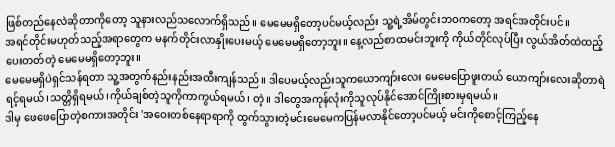ဖြစ်တည်နေလဲဆိုတာကိုတော့ သူနားလည်သလောက်ရှိသည်။ မေမေမရှိတော့ပင်မယ့်လည်း သူ့ရဲ့အိမ်တွင်းဘဝကတော့ အရင်အတိုင်းပင်။
အရင်တိုင်းမဟုတ်သည့်အရာတွေက မနက်တိုင်းလာနှိုးပေးမယ့် မေမေမရှိတော့ဘူး။ နေ့လည်စာထမင်းဘူးကို ကိုယ်တိုင်လုပ်ပြီး လွယ်အိတ်ထဲထည့်ပေးတတ်တဲ့ မေမေမရှိတော့ဘူး။
မေမေမရှိပဲရှင်သန်ရတာ သူ့အတွက်နည်းနည်းအထီးကျန်သည်။ ဒါပေမယ့်လည်းသူကယောကျာ်းလေး မေမေပြောဖူးတယ် ယောကျာ်းလေးဆိုတာရဲရင့်ရမယ်၊သတ္တိရှိရမယ်၊ကိုယ်ချစ်တဲ့သူကိုကာကွယ်ရမယ်၊ တဲ့။ ဒါတွေအကုန်လုံးကိုသူလုပ်နိုင်အောင်ကြိုးစားမှရမယ်။
ဒါမှ ဖေဖေပြောတဲ့စကားအတိုင်း 'အဝေးတစ်နေရာရာကို ထွက်သွားတဲ့မင်းမေမေကပြန်မလာနိုင်တော့ပင်မယ့် မင်းကိုစောင့်ကြည့်နေ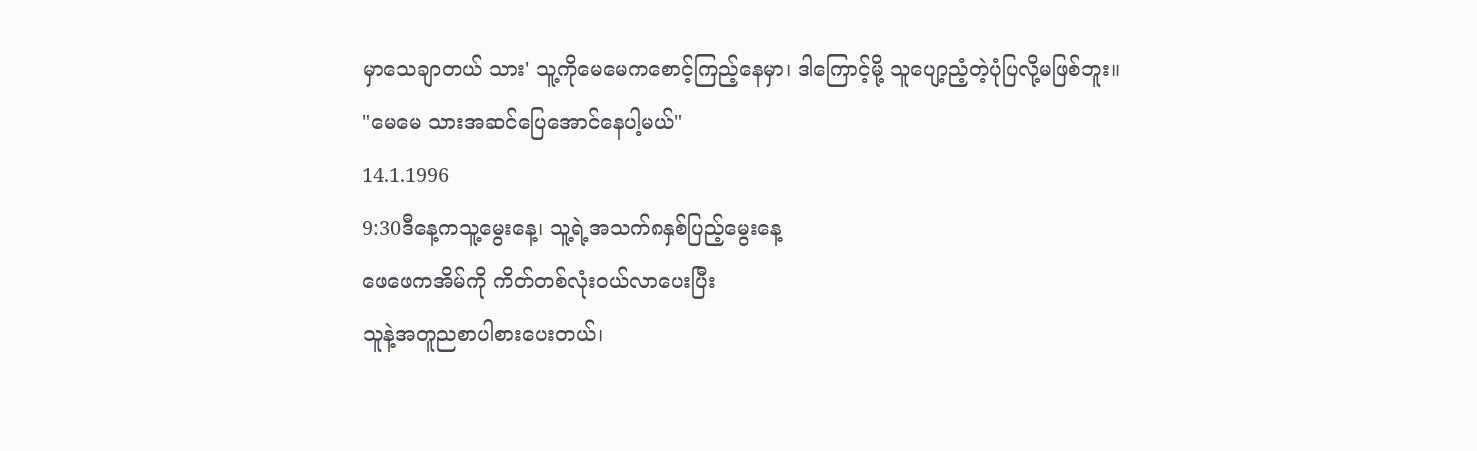မှာသေချာတယ် သား' သူ့ကိုမေမေကစောင့်ကြည့်နေမှာ၊ ဒါကြောင့်မို့ သူပျော့ညံ့တဲ့ပုံပြလို့မဖြစ်ဘူး။
"မေမေ သားအဆင်ပြေအောင်နေပါ့မယ်"
14.1.1996
9:30ဒီနေ့ကသူ့မွေးနေ့၊ သူ့ရဲ့အသက်၈နှစ်ပြည့်မွေးနေ့
ဖေဖေကအိမ်ကို ကိတ်တစ်လုံးဝယ်လာပေးပြီး
သူနဲ့အတူညစာပါစားပေးတယ်၊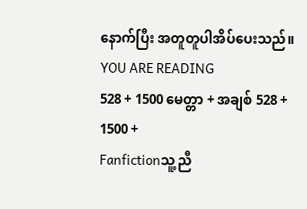နောက်ပြီး အတူတူပါအိပ်ပေးသည်။
YOU ARE READING
528 + 1500 မေတ္တာ + အချစ် 528 + 1500 +
Fanfictionသူ့ညီ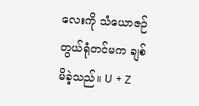လေးကို သံယောဇဉ်တွယ်ရုံတင်မက ချစ်မိခဲ့သည်။ U + Z